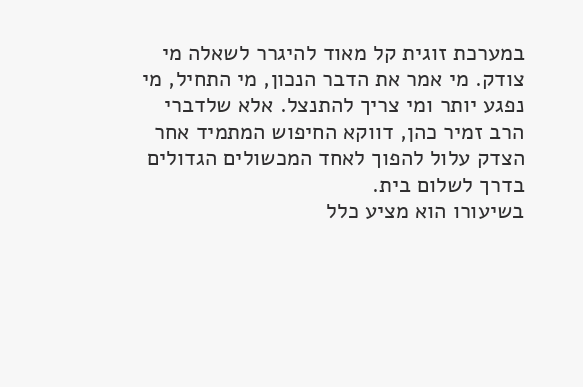במערכת זוגית קל מאוד להיגרר לשאלה מי צודק. מי אמר את הדבר הנכון, מי התחיל, מי נפגע יותר ומי צריך להתנצל. אלא שלדברי הרב זמיר כהן, דווקא החיפוש המתמיד אחר הצדק עלול להפוך לאחד המכשולים הגדולים בדרך לשלום בית.
בשיעורו הוא מציע כלל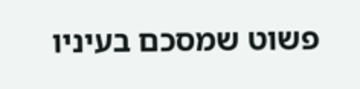פשוט שמסכם בעיניו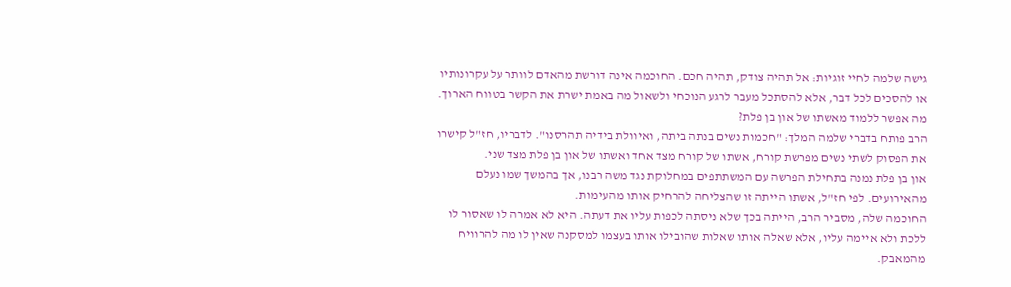גישה שלמה לחיי זוגיות: אל תהיה צודק, תהיה חכם. החוכמה אינה דורשת מהאדם לוותר על עקרונותיו או להסכים לכל דבר, אלא להסתכל מעבר לרגע הנוכחי ולשאול מה באמת ישרת את הקשר בטווח הארוך.
מה אפשר ללמוד מאשתו של און בן פלת?
הרב פותח בדברי שלמה המלך: "חכמות נשים בנתה ביתה, ואיוולת בידיה תהרסנו". לדבריו, חז"ל קישרו את הפסוק לשתי נשים מפרשת קורח, אשתו של קורח מצד אחד ואשתו של און בן פלת מצד שני.
און בן פלת נמנה בתחילת הפרשה עם המשתתפים במחלוקת נגד משה רבנו, אך בהמשך שמו נעלם מהאירועים. לפי חז"ל, אשתו הייתה זו שהצליחה להרחיק אותו מהעימות.
החוכמה שלה, מסביר הרב, הייתה בכך שלא ניסתה לכפות עליו את דעתה. היא לא אמרה לו שאסור לו ללכת ולא איימה עליו, אלא שאלה אותו שאלות שהובילו אותו בעצמו למסקנה שאין לו מה להרוויח מהמאבק.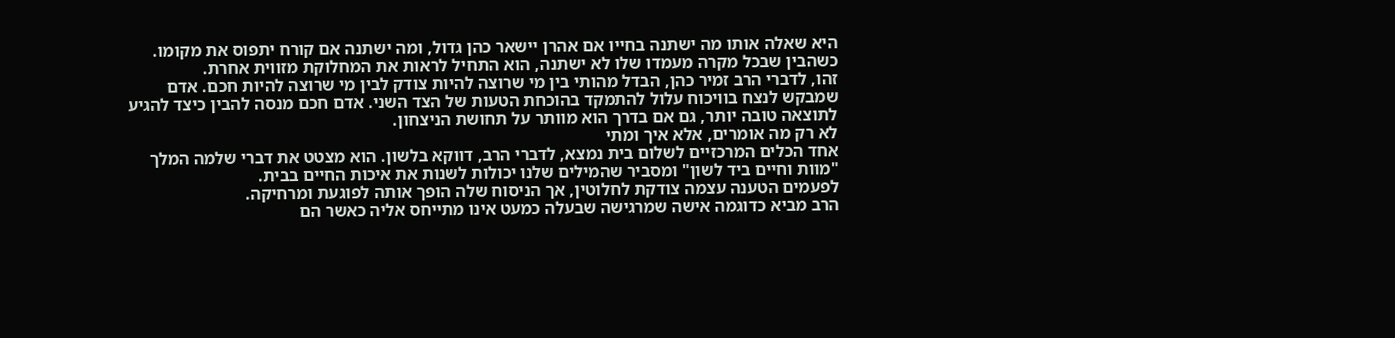היא שאלה אותו מה ישתנה בחייו אם אהרן יישאר כהן גדול, ומה ישתנה אם קורח יתפוס את מקומו. כשהבין שבכל מקרה מעמדו שלו לא ישתנה, הוא התחיל לראות את המחלוקת מזווית אחרת.
זהו, לדברי הרב זמיר כהן, הבדל מהותי בין מי שרוצה להיות צודק לבין מי שרוצה להיות חכם. אדם שמבקש לנצח בוויכוח עלול להתמקד בהוכחת הטעות של הצד השני. אדם חכם מנסה להבין כיצד להגיע לתוצאה טובה יותר, גם אם בדרך הוא מוותר על תחושת הניצחון.
לא רק מה אומרים, אלא איך ומתי
אחד הכלים המרכזיים לשלום בית נמצא, לדברי הרב, דווקא בלשון. הוא מצטט את דברי שלמה המלך "מוות וחיים ביד לשון" ומסביר שהמילים שלנו יכולות לשנות את איכות החיים בבית.
לפעמים הטענה עצמה צודקת לחלוטין, אך הניסוח שלה הופך אותה לפוגעת ומרחיקה.
הרב מביא כדוגמה אישה שמרגישה שבעלה כמעט אינו מתייחס אליה כאשר הם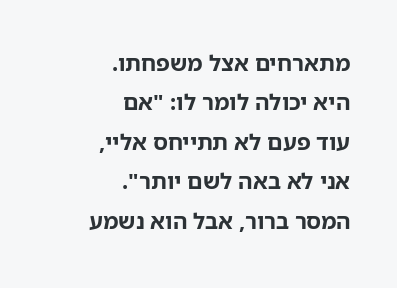מתארחים אצל משפחתו. היא יכולה לומר לו: "אם עוד פעם לא תתייחס אליי, אני לא באה לשם יותר". המסר ברור, אבל הוא נשמע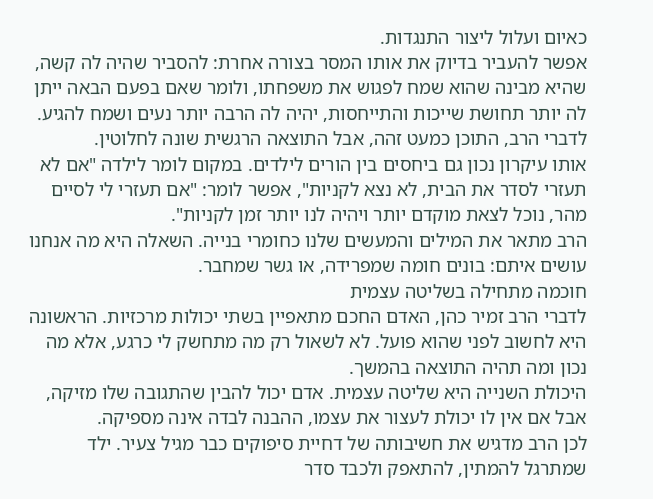כאיום ועלול ליצור התנגדות.
אפשר להעביר בדיוק את אותו המסר בצורה אחרת: להסביר שהיה לה קשה, שהיא מבינה שהוא שמח לפגוש את משפחתו, ולומר שאם בפעם הבאה ייתן לה יותר תחושת שייכות והתייחסות, יהיה לה הרבה יותר נעים ושמח להגיע.
לדברי הרב, התוכן כמעט זהה, אבל התוצאה הרגשית שונה לחלוטין.
אותו עיקרון נכון גם ביחסים בין הורים לילדים. במקום לומר לילדה "אם לא תעזרי לסדר את הבית, לא נצא לקניות", אפשר לומר: "אם תעזרי לי לסיים מהר, נוכל לצאת מוקדם יותר ויהיה לנו יותר זמן לקניות".
הרב מתאר את המילים והמעשים שלנו כחומרי בנייה. השאלה היא מה אנחנו עושים איתם: בונים חומה שמפרידה, או גשר שמחבר.
חוכמה מתחילה בשליטה עצמית
לדברי הרב זמיר כהן, האדם החכם מתאפיין בשתי יכולות מרכזיות. הראשונה היא לחשוב לפני שהוא פועל. לא לשאול רק מה מתחשק לי כרגע, אלא מה נכון ומה תהיה התוצאה בהמשך.
היכולת השנייה היא שליטה עצמית. אדם יכול להבין שהתגובה שלו מזיקה, אבל אם אין לו יכולת לעצור את עצמו, ההבנה לבדה אינה מספיקה.
לכן הרב מדגיש את חשיבותה של דחיית סיפוקים כבר מגיל צעיר. ילד שמתרגל להמתין, להתאפק ולכבד סדר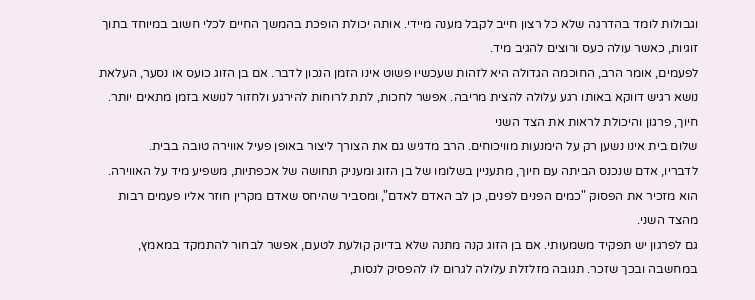וגבולות לומד בהדרגה שלא כל רצון חייב לקבל מענה מיידי. אותה יכולת הופכת בהמשך החיים לכלי חשוב במיוחד בתוך זוגיות, כאשר עולה כעס ורוצים להגיב מיד.
לפעמים, אומר הרב, החוכמה הגדולה היא לזהות שעכשיו פשוט אינו הזמן הנכון לדבר. אם בן הזוג כועס או נסער, העלאת נושא רגיש דווקא באותו רגע עלולה להצית מריבה. אפשר לחכות, לתת לרוחות להירגע ולחזור לנושא בזמן מתאים יותר.
חיוך, פרגון והיכולת לראות את הצד השני
שלום בית אינו נשען רק על הימנעות מוויכוחים. הרב מדגיש גם את הצורך ליצור באופן פעיל אווירה טובה בבית.
לדבריו, אדם שנכנס הביתה עם חיוך, מתעניין בשלומו של בן הזוג ומעניק תחושה של אכפתיות, משפיע מיד על האווירה. הוא מזכיר את הפסוק "כמים הפנים לפנים, כן לב האדם לאדם", ומסביר שהיחס שאדם מקרין חוזר אליו פעמים רבות מהצד השני.
גם לפרגון יש תפקיד משמעותי. אם בן הזוג קנה מתנה שלא בדיוק קולעת לטעם, אפשר לבחור להתמקד במאמץ, במחשבה ובכך שזכר. תגובה מזלזלת עלולה לגרום לו להפסיק לנסות,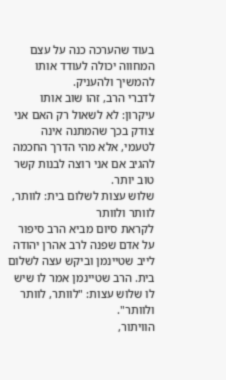בעוד שהערכה כנה על עצם המחווה יכולה לעודד אותו להמשיך ולהעניק.
לדברי הרב, זהו שוב אותו עיקרון: לא לשאול רק האם אני צודק בכך שהמתנה אינה לטעמי, אלא מהי הדרך החכמה להגיב אם אני רוצה לבנות קשר טוב יותר.
שלוש עצות לשלום בית: לוותר, לוותר ולוותר
לקראת סיום מביא הרב סיפור על אדם שפנה לרב אהרן יהודה לייב שטיינמן וביקש עצה לשלום בית. הרב שטיינמן אמר לו שיש לו שלוש עצות: "לוותר, לוותר ולוותר".
הוויתור,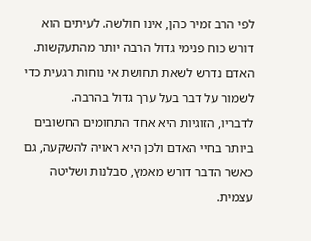לפי הרב זמיר כהן, אינו חולשה. לעיתים הוא דורש כוח פנימי גדול הרבה יותר מהתעקשות. האדם נדרש לשאת תחושת אי נוחות רגעית כדי לשמור על דבר בעל ערך גדול בהרבה.
לדבריו, הזוגיות היא אחד התחומים החשובים ביותר בחיי האדם ולכן היא ראויה להשקעה, גם כאשר הדבר דורש מאמץ, סבלנות ושליטה עצמית.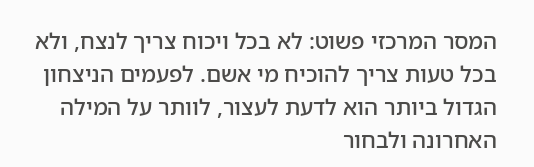המסר המרכזי פשוט: לא בכל ויכוח צריך לנצח, ולא בכל טעות צריך להוכיח מי אשם. לפעמים הניצחון הגדול ביותר הוא לדעת לעצור, לוותר על המילה האחרונה ולבחור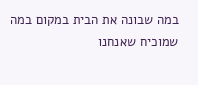במה שבונה את הבית במקום במה שמוכיח שאנחנו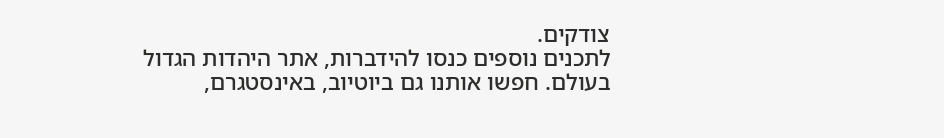צודקים.
לתכנים נוספים כנסו להידברות, אתר היהדות הגדול בעולם. חפשו אותנו גם ביוטיוב, באינסטגרם,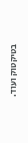בטיקטוק ועוד.